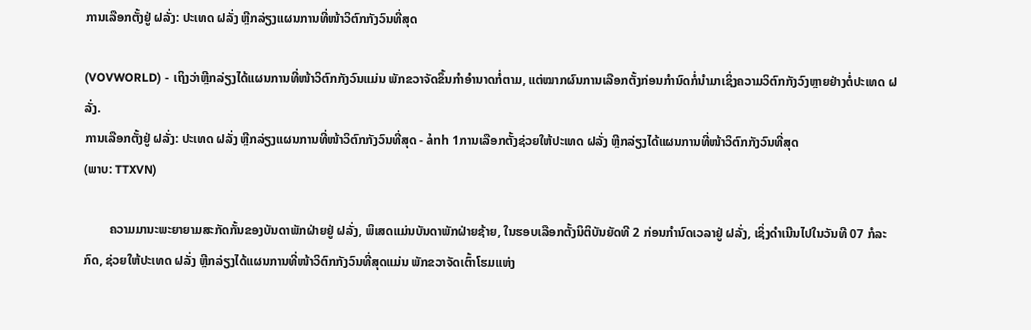ການເລືອກຕັ້ງຢູ່ ຝລັ່ງ: ປະເທດ ຝລັ່ງ ຫຼີກລ່ຽງແຜນການທີ່ໜ້າວິຕົກກັງວົນທີ່ສຸດ

(VOVWORLD) - ເຖິງວ່າຫຼີກລ່ຽງໄດ້ແຜນການທີ່ໜ້າວິຕົກກັງວົນແມ່ນ ພັກຂວາຈັດຂຶ້ນກຳອຳນາດກໍ່ຕາມ, ແຕ່ໝາກຜົນການເລືອກຕັ້ງກ່ອນກຳນົດກໍ່ນຳມາເຊິ່ງຄວາມວິຕົກກັງວົງຫຼາຍຢ່າງຕໍ່ປະເທດ ຝລັ່ງ.
ການເລືອກຕັ້ງຢູ່ ຝລັ່ງ: ປະເທດ ຝລັ່ງ ຫຼີກລ່ຽງແຜນການທີ່ໜ້າວິຕົກກັງວົນທີ່ສຸດ - ảnh 1ການເລືອກຕັ້ງຊ່ວຍໃຫ້ປະເທດ ຝລັ່ງ ຫຼີກລ່ຽງໄດ້ແຜນການທີ່ໜ້າວິຕົກກັງວົນທີ່ສຸດ
(ພາບ: TTXVN)

        ຄວາມມານະພະຍາຍາມສະກັດກັ້ນຂອງບັນດາພັກຝ່າຍຢູ່ ຝລັ່ງ, ພິເສດແມ່ນບັນດາພັກຝ່າຍຊ້າຍ, ໃນຮອບເລືອກຕັ້ງນິຕິບັນຍັດທີ 2 ກ່ອນກຳນົດເວລາຢູ່ ຝລັ່ງ, ເຊິ່ງດຳເນີນໄປໃນວັນທີ 07 ກໍລະກົດ, ຊ່ວຍໃຫ້ປະເທດ ຝລັ່ງ ຫຼີກລ່ຽງໄດ້ແຜນການທີ່ໜ້າວິຕົກກັງວົນທີ່ສຸດແມ່ນ ພັກຂວາຈັດເຕົ້າໂຮມແຫ່ງ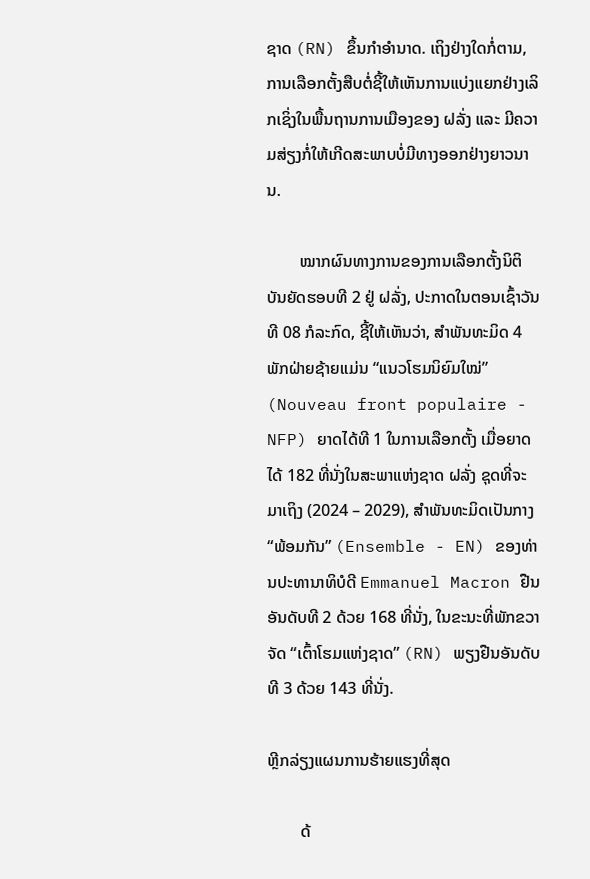ຊາດ (RN) ຂຶ້ນກຳອຳນາດ. ເຖິງຢ່າງໃດກໍ່ຕາມ, ການເລືອກຕັ້ງສືບຕໍ່ຊີ້ໃຫ້ເຫັນການແບ່ງແຍກຢ່າງເລິກເຊິ່ງໃນພື້ນຖານການເມືອງຂອງ ຝລັ່ງ ແລະ ມີຄວາມສ່ຽງກໍ່ໃຫ້ເກີດສະພາບບໍ່ມີທາງອອກຢ່າງຍາວນານ.

        ໝາກຜົນທາງການຂອງການເລືອກຕັ້ງນິຕິບັນຍັດຮອບທີ 2 ຢູ່ ຝລັ່ງ, ປະກາດໃນຕອນເຊົ້າວັນທີ 08 ກໍລະກົດ, ຊີ້ໃຫ້ເຫັນວ່າ, ສຳພັນທະມິດ 4 ພັກຝ່າຍຊ້າຍແມ່ນ “ແນວໂຮມນິຍົມໃໝ່” (Nouveau front populaire - NFP) ຍາດໄດ້ທີ 1 ໃນການເລືອກຕັ້ງ ເມື່ອຍາດໄດ້ 182 ທີ່ນັ່ງໃນສະພາແຫ່ງຊາດ ຝລັ່ງ ຊຸດທີ່ຈະມາເຖິງ (2024 – 2029), ສຳພັນທະມິດເປັນກາງ “ພ້ອມກັນ” (Ensemble - EN) ຂອງທ່ານປະທານາທິບໍດີ Emmanuel Macron ຢືນອັນດັບທີ 2 ດ້ວຍ 168 ທີ່ນັ່ງ, ໃນຂະນະທີ່ພັກຂວາຈັດ “ເຕົ້າໂຮມແຫ່ງຊາດ” (RN) ພຽງຢືນອັນດັບທີ 3 ດ້ວຍ 143 ທີ່ນັ່ງ.

ຫຼີກລ່ຽງແຜນການຮ້າຍແຮງທີ່ສຸດ

        ດ້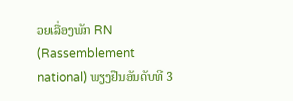ວຍເລື່ອງພັກ RN (Rassemblement national) ພຽງຢືນອັນດັບທີ 3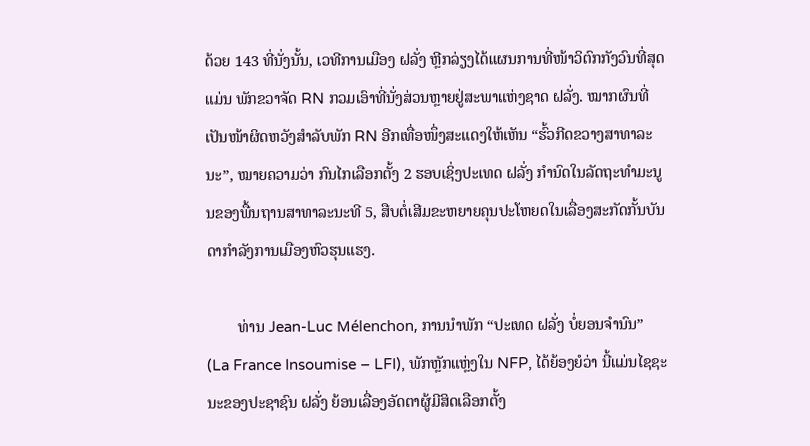ດ້ວຍ 143 ທີ່ນັ່ງນັ້ນ, ເວທີການເມືອງ ຝລັ່ງ ຫຼີກລ່ຽງໄດ້ແຜນການທີ່ໜ້າວິຕົກກັງວົນທີ່ສຸດແມ່ນ ພັກຂວາຈັດ RN ກວມເອົາທີ່ນັ່ງສ່ວນຫຼາຍຢູ່ສະພາແຫ່ງຊາດ ຝລັ່ງ. ໝາກຜົນທີ່ເປັນໜ້າຜິດຫວັງສຳລັບພັກ RN ອີກເທື່ອໜຶ່ງສະແດງໃຫ້ເຫັນ “ຮົ້ວກີດຂວາງສາທາລະນະ”, ໝາຍຄວາມວ່າ ກົນໄກເລືອກຕັ້ງ 2 ຮອບເຊິ່ງປະເທດ ຝລັ່ງ ກຳນົດໃນລັດຖະທຳມະນູນຂອງພື້ນຖານສາທາລະນະທີ 5, ສືບຕໍ່ເສີມຂະຫຍາຍຄຸນປະໂຫຍດໃນເລື່ອງສະກັດກັ້ນບັນດາກຳລັງການເມືອງຫົວຮຸນແຮງ.

        ທ່ານ Jean-Luc Mélenchon, ການນຳພັກ “ປະເທດ ຝລັ່ງ ບໍ່ຍອນຈຳນົນ” (La France Insoumise – LFI), ພັກຫຼັກແຫຼ່ງໃນ NFP, ໄດ້ຍ້ອງຍໍວ່າ ນີ້ແມ່ນໄຊຊະນະຂອງປະຊາຊົນ ຝລັ່ງ ຍ້ອນເລື່ອງອັດຕາຜູ້ມີສິດເລືອກຕັ້ງ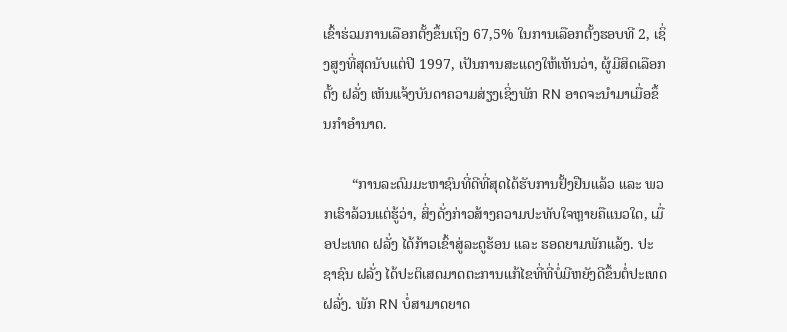ເຂົ້າຮ່ວມການເລືອກຕັ້ງຂຶ້ນເຖິງ 67,5% ໃນການເລືອກຕັ້ງຮອບທີ 2, ເຊິ່ງສູງທີ່ສຸດນັບແຕ່ປີ 1997, ເປັນການສະແດງໃຫ້ເຫັນວ່າ, ຜູ້ມີສິດເລືອກຕັ້ງ ຝລັ່ງ ເຫັນແຈ້ງບັນດາຄວາມສ່ຽງເຊິ່ງພັກ RN ອາດຈະນຳມາເມື່ອຂຶ້ນກຳອຳນາດ.

        “ການລະດົມມະຫາຊົນທີ່ດີທີ່ສຸດໄດ້ຮັບການຢັ້ງຢືນແລ້ວ ແລະ ພວກເຮົາລ້ວນແຕ່ຮູ້ວ່າ, ສິ່ງດັ່ງກ່າວສ້າງຄວາມປະທັບໃຈຫຼາຍຄືແນວໃດ, ເມື່ອປະເທດ ຝລັ່ງ ໄດ້ກ້າວເຂົ້າສູ່ລະດູຮ້ອນ ແລະ ຮອດຍາມພັກແລ້ງ. ປະຊາຊົນ ຝລັ່ງ ໄດ້ປະຕິເສດມາດຕະການແກ້ໄຂທີ່ທີ່ບໍ່ມີຫຍັງດີຂຶ້ນຕໍ່ປະເທດ ຝລັ່ງ. ພັກ RN ບໍ່ສາມາດຍາດ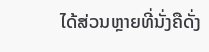ໄດ້ສ່ວນຫຼາຍທີ່ນັ່ງຄືດັ່ງ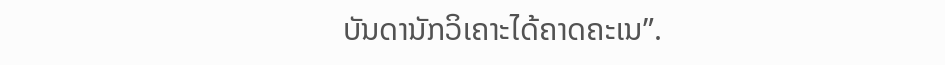ບັນດານັກວິເຄາະໄດ້ຄາດຄະເນ”.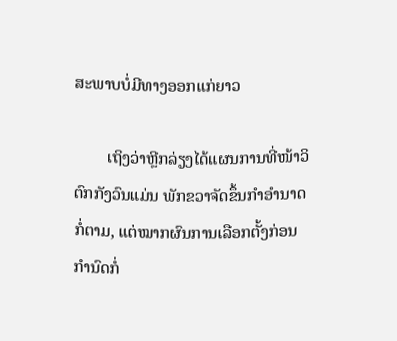ສະພາບບໍ່ມີທາງອອກແກ່ຍາວ

        ເຖິງວ່າຫຼີກລ່ຽງໄດ້ແຜນການທີ່ໜ້າວິຕົກກັງວົນແມ່ນ ພັກຂວາຈັດຂຶ້ນກຳອຳນາດກໍ່ຕາມ, ແຕ່ໝາກຜົນການເລືອກຕັ້ງກ່ອນກຳນົດກໍ່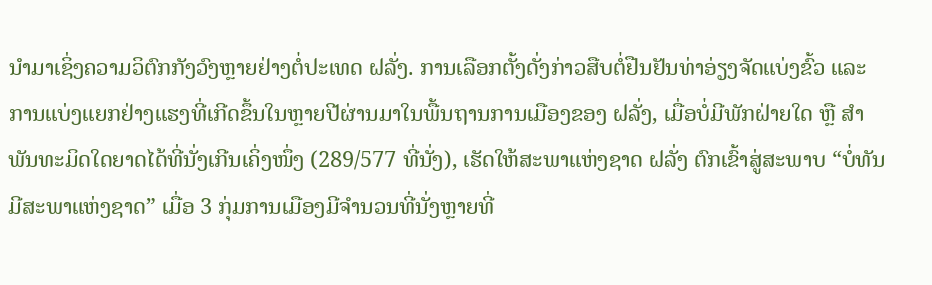ນຳມາເຊິ່ງຄວາມວິຕົກກັງວົງຫຼາຍຢ່າງຕໍ່ປະເທດ ຝລັ່ງ. ການເລືອກຕັ້ງດັ່ງກ່າວສືບຕໍ່ຢືນຢັນທ່າອ່ຽງຈັດແບ່ງຂົ້ວ ແລະ ການແບ່ງແຍກຢ່າງແຮງທີ່ເກີດຂຶ້ນໃນຫຼາຍປີຜ່ານມາໃນພື້ນຖານການເມືອງຂອງ ຝລັ່ງ, ເມື່ອບໍ່ມີພັກຝ່າຍໃດ ຫຼື ສຳພັນທະມິດໃດຍາດໄດ້ທີ່ນັ່ງເກີນເຄິ່ງໜຶ່ງ (289/577 ທີ່ນັ່ງ), ເຮັດໃຫ້ສະພາແຫ່ງຊາດ ຝລັ່ງ ຕົກເຂົ້າສູ່ສະພາບ “ບໍ່ທັນມີສະພາແຫ່ງຊາດ” ເມື່ອ 3 ກຸ່ມການເມືອງມີຈຳນວນທີ່ນັ່ງຫຼາຍທີ່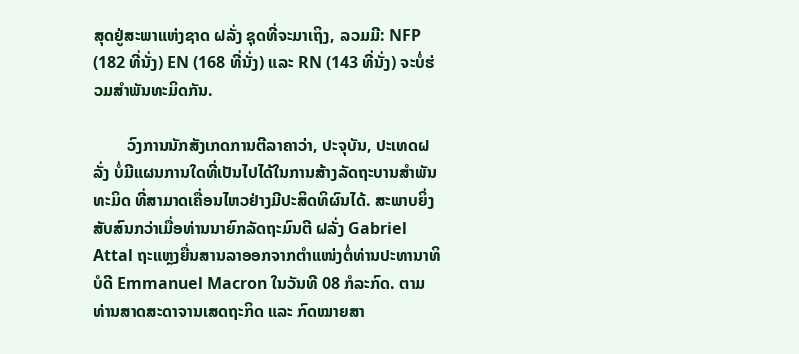ສຸດຢູ່ສະພາແຫ່ງຊາດ ຝລັ່ງ ຊຸດທີ່ຈະມາເຖິງ, ລວມມີ: NFP (182 ທີ່ນັ່ງ) EN (168 ທີ່ນັ່ງ) ແລະ RN (143 ທີ່ນັ່ງ) ຈະບໍ່ຮ່ວມສຳພັນທະມິດກັນ.

        ວົງການນັກສັງເກດການຕີລາຄາວ່າ, ປະຈຸບັນ, ປະເທດຝລັ່ງ ບໍ່ມີແຜນການໃດທີ່ເປັນໄປໄດ້ໃນການສ້າງລັດຖະບານສຳພັນທະມິດ ທີ່ສາມາດເຄື່ອນໄຫວຢ່າງມີປະສິດທິຜົນໄດ້. ສະພາບຍິ່ງສັບສົນກວ່າເມື່ອທ່ານນາຍົກລັດຖະມົນຕີ ຝລັ່ງ Gabriel Attal ຖະແຫຼງຍື່ນສານລາອອກຈາກຕຳແໜ່ງຕໍ່ທ່ານປະທານາທິບໍດີ Emmanuel Macron ໃນວັນທີ 08 ກໍລະກົດ. ຕາມທ່ານສາດສະດາຈານເສດຖະກິດ ແລະ ກົດໝາຍສາ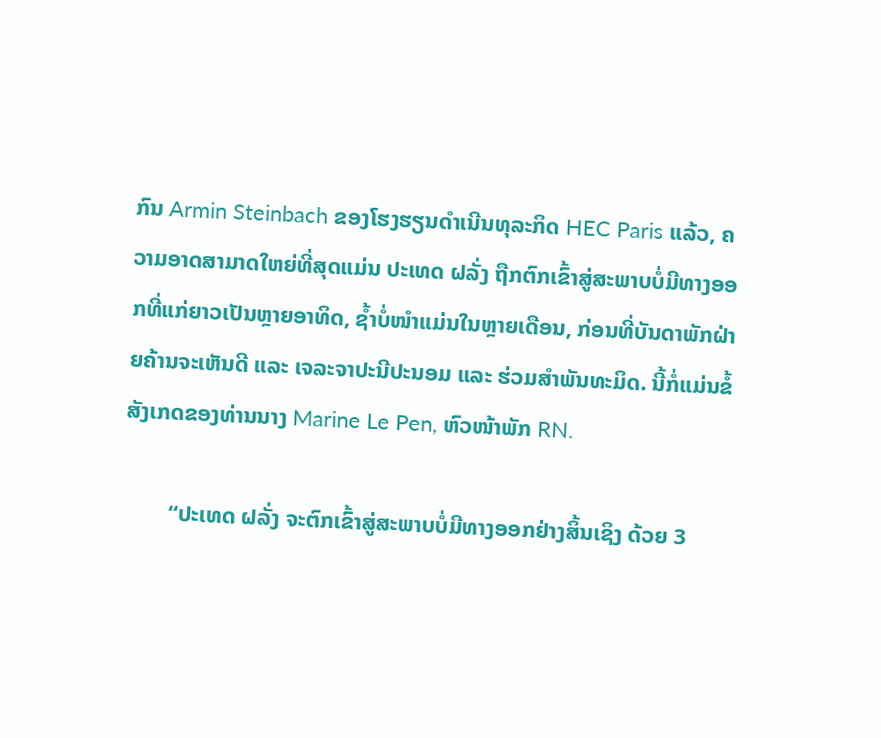ກົນ Armin Steinbach ຂອງໂຮງຮຽນດຳເນີນທຸລະກິດ HEC Paris ແລ້ວ, ຄວາມອາດສາມາດໃຫຍ່ທີ່ສຸດແມ່ນ ປະເທດ ຝລັ່ງ ຖືກຕົກເຂົ້າສູ່ສະພາບບໍ່ມີທາງອອກທີ່ແກ່ຍາວເປັນຫຼາຍອາທິດ, ຊ້ຳບໍ່ໜຳແມ່ນໃນຫຼາຍເດືອນ, ກ່ອນທີ່ບັນດາພັກຝ່າຍຄ້ານຈະເຫັນດີ ແລະ ເຈລະຈາປະນີປະນອມ ແລະ ຮ່ວມສຳພັນທະມິດ. ນີ້ກໍ່ແມ່ນຂໍ້ສັງເກດຂອງທ່ານນາງ Marine Le Pen, ຫົວໜ້າພັກ RN.

        “ປະເທດ ຝລັ່ງ ຈະຕົກເຂົ້າສູ່ສະພາບບໍ່ມີທາງອອກຢ່າງສິ້ນເຊິງ ດ້ວຍ 3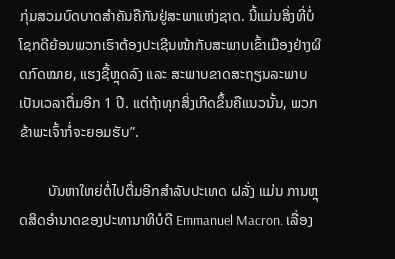ກຸ່ມສວມບົດບາດສຳຄັນຄືກັນຢູ່ສະພາແຫ່ງຊາດ. ນີ້ແມ່ນສິ່ງທີ່ບໍ່ໂຊກດີຍ້ອນພວກເຮົາຕ້ອງປະເຊີນໜ້າກັບສະພາບເຂົ້າເມືອງຢ່າງຜິດກົດໝາຍ, ແຮງຊື້ຫຼຸດລົງ ແລະ ສະພາບຂາດສະຖຽນລະພາບເປັນເວລາຕື່ມອີກ 1 ປີ. ແຕ່ຖ້າທຸກສິ່ງເກີດຂຶ້ນຄືແນວນັ້ນ, ພວກຂ້າພະເຈົ້າກໍ່ຈະຍອມຮັບ”.

        ບັນຫາໃຫຍ່ຕໍ່ໄປຕື່ມອີກສຳລັບປະເທດ ຝລັ່ງ ແມ່ນ ການຫຼຸດສິດອຳນາດຂອງປະທານາທິບໍດີ Emmanuel Macron. ເລື່ອງ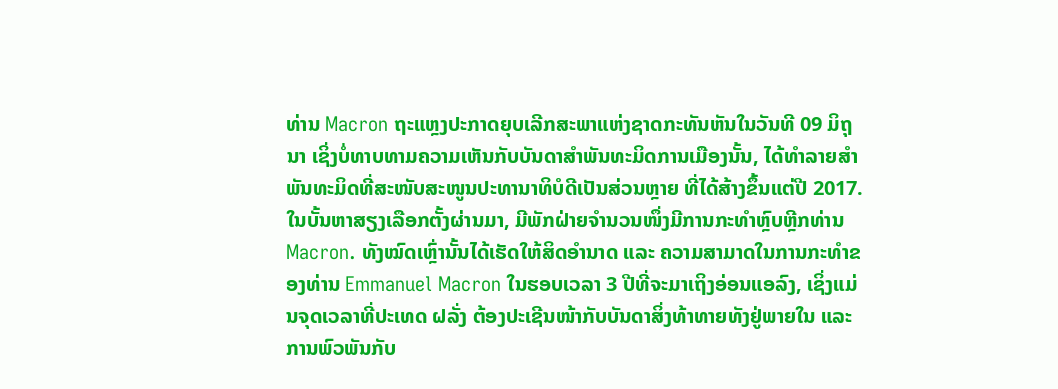ທ່ານ Macron ຖະແຫຼງປະກາດຍຸບເລີກສະພາແຫ່ງຊາດກະທັນຫັນໃນວັນທີ 09 ມິຖຸນາ ເຊິ່ງບໍ່ທາບທາມຄວາມເຫັນກັບບັນດາສຳພັນທະມິດການເມືອງນັ້ນ, ໄດ້ທຳລາຍສຳພັນທະມິດທີ່ສະໜັບສະໜູນປະທານາທິບໍດີເປັນສ່ວນຫຼາຍ ທີ່ໄດ້ສ້າງຂຶ້ນແຕ່ປີ 2017. ໃນບັ້ນຫາສຽງເລືອກຕັ້ງຜ່ານມາ, ມີພັກຝ່າຍຈຳນວນໜຶ່ງມີການກະທຳຫຼົບຫຼີກທ່ານ Macron. ທັງໝົດເຫຼົ່ານັ້ນໄດ້ເຮັດໃຫ້ສິດອຳນາດ ແລະ ຄວາມສາມາດໃນການກະທຳຂອງທ່ານ Emmanuel Macron ໃນຮອບເວລາ 3 ປີທີ່ຈະມາເຖິງອ່ອນແອລົງ, ເຊິ່ງແມ່ນຈຸດເວລາທີ່ປະເທດ ຝລັ່ງ ຕ້ອງປະເຊີນໜ້າກັບບັນດາສິ່ງທ້າທາຍທັງຢູ່ພາຍໃນ ແລະ ການພົວພັນກັບ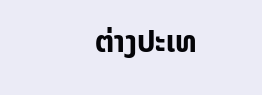ຕ່າງປະເທ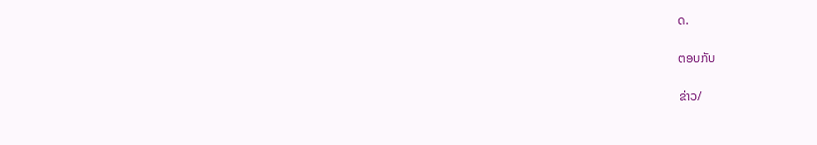ດ.

ຕອບກັບ

ຂ່າວ/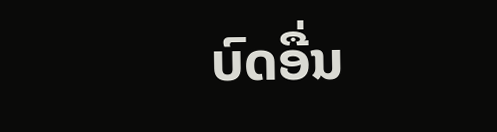ບົດອື່ນ